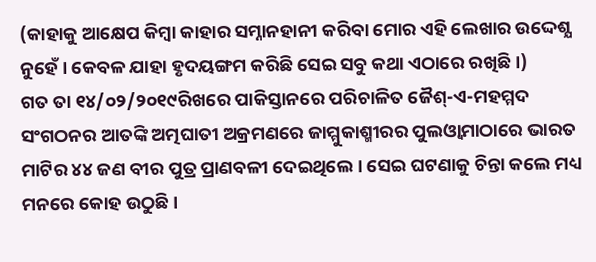(କାହାକୁ ଆକ୍ଷେପ କିମ୍ୱା କାହାର ସମ୍ନାନହାନୀ କରିବା ମୋର ଏହି ଲେଖାର ଉଦ୍ଦେଶ୍ଯ ନୁହେଁ । କେବଳ ଯାହା ହୃଦୟଙ୍ଗମ କରିଛି ସେଇ ସବୁ କଥା ଏଠାରେ ରଖିଛି ।)
ଗତ ତା ୧୪/୦୨/୨୦୧୯ରିଖରେ ପାକିସ୍ତାନରେ ପରିଚାଳିତ ଜୈଶ୍-ଏ-ମହମ୍ମଦ ସଂଗଠନର ଆତଙ୍କି ଅତ୍ମଘାତୀ ଅକ୍ରମଣରେ ଜାମ୍ମୁକାଶ୍ମୀରର ପୁଲଓ୍ୱାମାଠାରେ ଭାରତ ମାଟିର ୪୪ ଜଣ ବୀର ପୁତ୍ର ପ୍ରାଣବଳୀ ଦେଇଥିଲେ । ସେଇ ଘଟଣାକୁ ଚିନ୍ତା କଲେ ମଧ୍ୟ ମନରେ କୋହ ଉଠୁଛି ।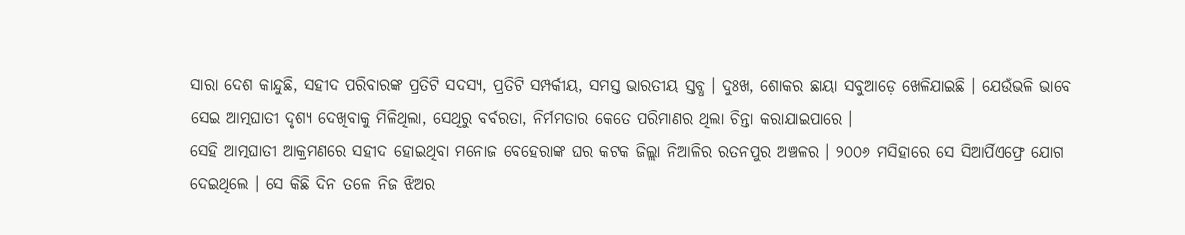ସାରା ଦେଶ କାନ୍ଦୁଛି, ସହୀଦ ପରିବାରଙ୍କ ପ୍ରତିଟି ସଦସ୍ୟ, ପ୍ରତିଟି ସମ୍ପର୍କୀୟ, ସମସ୍ତ ଭାରତୀୟ ସ୍ତବ୍ଧ । ଦୁଃଖ, ଶୋକର ଛାୟା ସବୁଆଡ଼େ ଖେଳିଯାଇଛି । ଯେଉଁଭଳି ଭାବେ ସେଇ ଆତ୍ମଘାତୀ ଦୃଶ୍ୟ ଦେଖିବାକୁ ମିଳିଥିଲା, ସେଥିରୁ ବର୍ବରତା, ନିର୍ମମତାର କେତେ ପରିମାଣର ଥିଲା ଚିନ୍ତା କରାଯାଇପାରେ ।
ସେହି ଆତ୍ମଘାତୀ ଆକ୍ରମଣରେ ସହୀଦ ହୋଇଥିବା ମନୋଜ ବେହେରାଙ୍କ ଘର କଟକ ଜିଲ୍ଲା ନିଆଳିର ରତନପୁର ଅଞ୍ଚଳର । ୨୦୦୬ ମସିହାରେ ସେ ସିଆର୍ପିଏଫ୍ରେ ଯୋଗ ଦେଇଥିଲେ । ସେ କିଛି ଦିନ ତଳେ ନିଜ ଝିଅର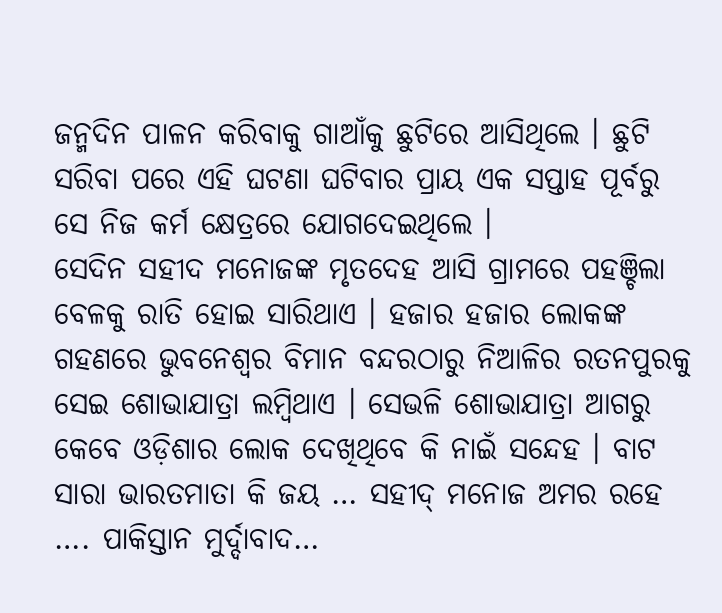ଜନ୍ମଦିନ ପାଳନ କରିବାକୁ ଗାଆଁକୁ ଛୁଟିରେ ଆସିଥିଲେ । ଛୁଟି ସରିବା ପରେ ଏହି ଘଟଣା ଘଟିବାର ପ୍ରାୟ ଏକ ସପ୍ତାହ ପୂର୍ବରୁ ସେ ନିଜ କର୍ମ କ୍ଷେତ୍ରରେ ଯୋଗଦେଇଥିଲେ ।
ସେଦିନ ସହୀଦ ମନୋଜଙ୍କ ମୃତଦେହ ଆସି ଗ୍ରାମରେ ପହଞ୍ଚିଲା ବେଳକୁ ରାତି ହୋଇ ସାରିଥାଏ । ହଜାର ହଜାର ଲୋକଙ୍କ ଗହଣରେ ଭୁବନେଶ୍ବର ବିମାନ ବନ୍ଦରଠାରୁ ନିଆଳିର ରତନପୁରକୁ ସେଇ ଶୋଭାଯାତ୍ରା ଲମ୍ୱିଥାଏ । ସେଭଳି ଶୋଭାଯାତ୍ରା ଆଗରୁ କେବେ ଓଡ଼ିଶାର ଲୋକ ଦେଖିଥିବେ କି ନାଇଁ ସନ୍ଦେହ । ବାଟ ସାରା ଭାରତମାତା କି ଜୟ … ସହୀଦ୍ ମନୋଜ ଅମର ରହେ …. ପାକିସ୍ତାନ ମୁର୍ଦ୍ଦାବାଦ…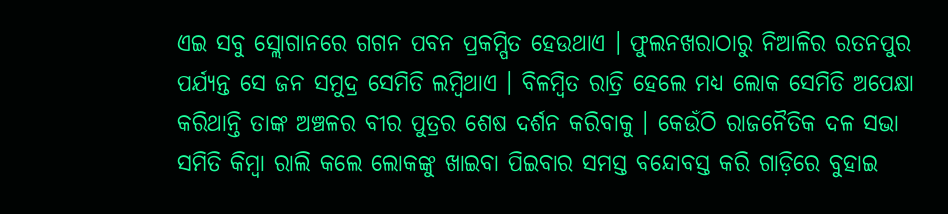ଏଇ ସବୁ ସ୍ଲୋଗାନରେ ଗଗନ ପବନ ପ୍ରକମ୍ପିତ ହେଉଥାଏ । ଫୁଲନଖରାଠାରୁ ନିଆଳିର ରତନପୁର ପର୍ଯ୍ୟନ୍ତ ସେ ଜନ ସମୁଦ୍ର ସେମିତି ଲମ୍ବିଥାଏ । ବିଳମ୍ୱିତ ରାତ୍ରି ହେଲେ ମଧ୍ଯ ଲୋକ ସେମିତି ଅପେକ୍ଷା କରିଥାନ୍ତି ତାଙ୍କ ଅଞ୍ଚଳର ବୀର ପୁତ୍ରର ଶେଷ ଦର୍ଶନ କରିବାକୁ । କେଉଁଠି ରାଜନୈତିକ ଦଳ ସଭା ସମିତି କିମ୍ୱା ରାଲି କଲେ ଲୋକଙ୍କୁ ଖାଇବା ପିଇବାର ସମସ୍ତ ବନ୍ଦୋବସ୍ତ କରି ଗାଡ଼ିରେ ବୁହାଇ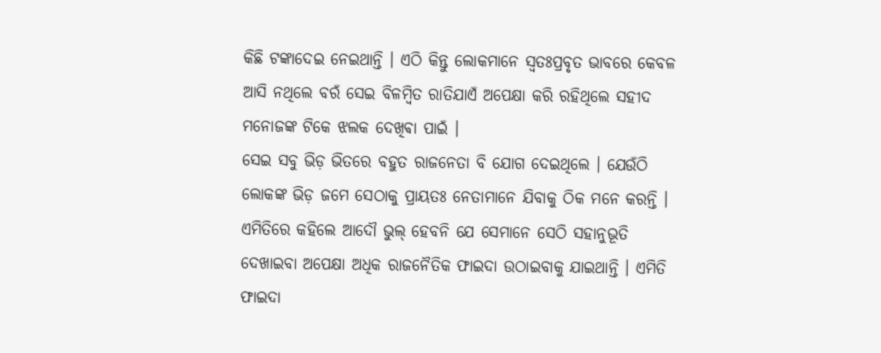କିଛି ଟଙ୍କାଦେଇ ନେଇଥାନ୍ତି । ଏଠି କିନ୍ତୁ ଲୋକମାନେ ସ୍ୱତଃପ୍ରବୃତ ଭାବରେ କେବଳ ଆସି ନଥିଲେ ବରଁ ସେଇ ବିଳମ୍ୱିତ ରାତିଯାଏଁ ଅପେକ୍ଷା କରି ରହିଥିଲେ ସହୀଦ ମନୋଜଙ୍କ ଟିକେ ଝଲକ ଦେଖିଵା ପାଇଁ ।
ସେଇ ସବୁ ଭିଡ଼ ଭିତରେ ବହୁତ ରାଜନେତା ବି ଯୋଗ ଦେଇଥିଲେ । ଯେଉଁଠି ଲୋକଙ୍କ ଭିଡ଼ ଜମେ ସେଠାକୁ ପ୍ରାୟତଃ ନେତାମାନେ ଯିବାକୁ ଠିକ ମନେ କରନ୍ତି । ଏମିତିରେ କହିଲେ ଆଦୌ ଭୁଲ୍ ହେବନି ଯେ ସେମାନେ ସେଠି ସହାନୁଭୂତି ଦେଖାଇବା ଅପେକ୍ଷା ଅଧିକ ରାଜନୈତିକ ଫାଇଦା ଉଠାଇବାକୁ ଯାଇଥାନ୍ତି । ଏମିତି ଫାଇଦା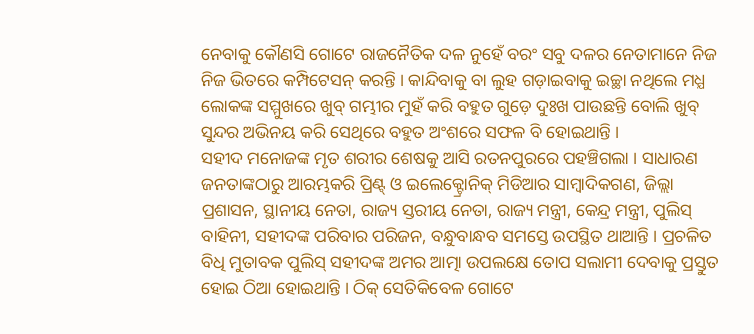ନେବାକୁ କୌଣସି ଗୋଟେ ରାଜନୈତିକ ଦଳ ନୁହେଁ ବରଂ ସବୁ ଦଳର ନେତାମାନେ ନିଜ ନିଜ ଭିତରେ କମ୍ପିଟେସନ୍ କରନ୍ତି । କାନ୍ଦିବାକୁ ବା ଲୁହ ଗଡ଼ାଇବାକୁ ଇଚ୍ଛା ନଥିଲେ ମଧ୍ଯ ଲୋକଙ୍କ ସମ୍ମୁଖରେ ଖୁବ୍ ଗମ୍ଭୀର ମୁହଁ କରି ବହୁତ ଗୁଡ଼େ ଦୁଃଖ ପାଉଛନ୍ତି ବୋଲି ଖୁବ୍ ସୁନ୍ଦର ଅଭିନୟ କରି ସେଥିରେ ବହୁତ ଅଂଶରେ ସଫଳ ବି ହୋଇଥାନ୍ତି ।
ସହୀଦ ମନୋଜଙ୍କ ମୃତ ଶରୀର ଶେଷକୁ ଆସି ରତନପୁରରେ ପହଞ୍ଚିଗଲା । ସାଧାରଣ ଜନତାଙ୍କଠାରୁ ଆରମ୍ଭକରି ପ୍ରିଣ୍ଟ୍ ଓ ଇଲେକ୍ଟ୍ରୋନିକ୍ ମିଡିଆର ସାମ୍ୱାଦିକଗଣ, ଜିଲ୍ଲା ପ୍ରଶାସନ, ସ୍ଥାନୀୟ ନେତା, ରାଜ୍ୟ ସ୍ତରୀୟ ନେତା, ରାଜ୍ୟ ମନ୍ତ୍ରୀ, କେନ୍ଦ୍ର ମନ୍ତ୍ରୀ, ପୁଲିସ୍ ବାହିନୀ, ସହୀଦଙ୍କ ପରିବାର ପରିଜନ, ବନ୍ଧୁବାନ୍ଧବ ସମସ୍ତେ ଉପସ୍ଥିତ ଥାଆନ୍ତି । ପ୍ରଚଳିତ ବିଧି ମୁତାବକ ପୁଲିସ୍ ସହୀଦଙ୍କ ଅମର ଆତ୍ମା ଉପଲକ୍ଷେ ତୋପ ସଲାମୀ ଦେବାକୁ ପ୍ରସ୍ତୁତ ହୋଇ ଠିଆ ହୋଇଥାନ୍ତି । ଠିକ୍ ସେତିକିବେଳ ଗୋଟେ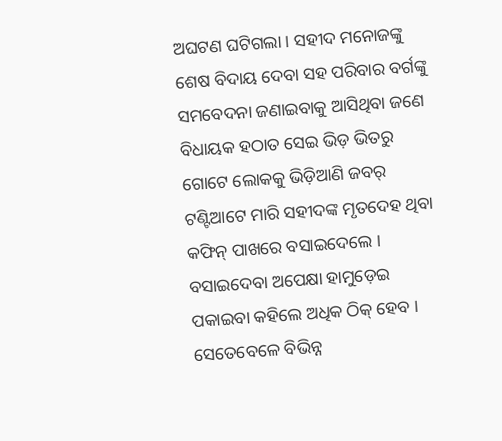ଅଘଟଣ ଘଟିଗଲା । ସହୀଦ ମନୋଜଙ୍କୁ ଶେଷ ବିଦାୟ ଦେବା ସହ ପରିବାର ବର୍ଗଙ୍କୁ ସମବେଦନା ଜଣାଇବାକୁ ଆସିଥିବା ଜଣେ ବିଧାୟକ ହଠାତ ସେଇ ଭିଡ଼ ଭିତରୁ ଗୋଟେ ଲୋକକୁ ଭିଡ଼ିଆଣି ଜବର୍ ଟଣ୍ଟିଆଟେ ମାରି ସହୀଦଙ୍କ ମୃତଦେହ ଥିବା କଫିନ୍ ପାଖରେ ବସାଇଦେଲେ । ବସାଇଦେବା ଅପେକ୍ଷା ହାମୁଡ଼େଇ ପକାଇବା କହିଲେ ଅଧିକ ଠିକ୍ ହେବ ।
ସେତେବେଳେ ବିଭିନ୍ନ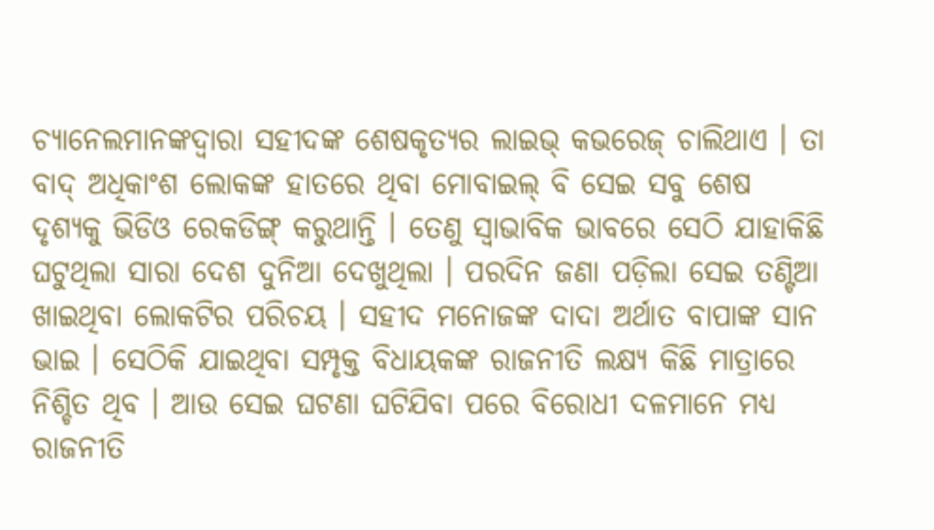ଚ୍ୟାନେଲମାନଙ୍କଦ୍ୱାରା ସହୀଦଙ୍କ ଶେଷକୃତ୍ୟର ଲାଇଭ୍ କଭରେଜ୍ ଚାଲିଥାଏ । ତା ବାଦ୍ ଅଧିକାଂଶ ଲୋକଙ୍କ ହାତରେ ଥିବା ମୋବାଇଲ୍ ବି ସେଇ ସବୁ ଶେଷ ଦୃଶ୍ୟକୁ ଭିଡିଓ ରେକଡିଙ୍ଗ୍ କରୁଥାନ୍ତି । ତେଣୁ ସ୍ୱାଭାବିକ ଭାବରେ ସେଠି ଯାହାକିଛି ଘଟୁଥିଲା ସାରା ଦେଶ ଦୁନିଆ ଦେଖୁଥିଲା । ପରଦିନ ଜଣା ପଡ଼ିଲା ସେଇ ତଣ୍ଟିଆ ଖାଇଥିବା ଲୋକଟିର ପରିଚୟ । ସହୀଦ ମନୋଜଙ୍କ ଦାଦା ଅର୍ଥାତ ବାପାଙ୍କ ସାନ ଭାଇ । ସେଠିକି ଯାଇଥିବା ସମ୍ପୃକ୍ତ ବିଧାୟକଙ୍କ ରାଜନୀତି ଲକ୍ଷ୍ୟ କିଛି ମାତ୍ରାରେ ନିଶ୍ଚିତ ଥିବ । ଆଉ ସେଇ ଘଟଣା ଘଟିଯିବା ପରେ ବିରୋଧୀ ଦଳମାନେ ମଧ୍ଯ ରାଜନୀତି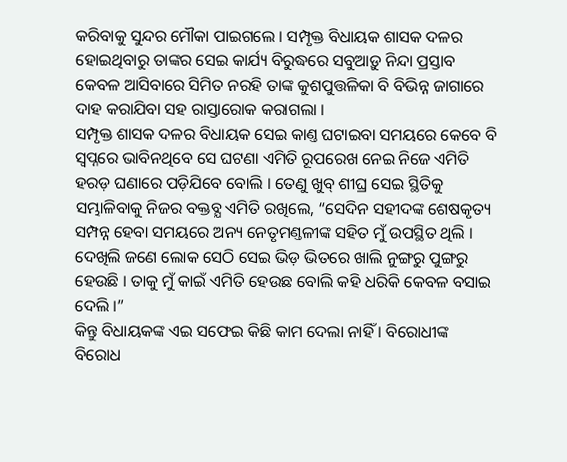କରିବାକୁ ସୁନ୍ଦର ମୌକା ପାଇଗଲେ । ସମ୍ପୃକ୍ତ ବିଧାୟକ ଶାସକ ଦଳର ହୋଇଥିବାରୁ ତାଙ୍କର ସେଇ କାର୍ଯ୍ୟ ବିରୁଦ୍ଧରେ ସବୁଆଡ଼ୁ ନିନ୍ଦା ପ୍ରସ୍ତାବ କେବଳ ଆସିବାରେ ସିମିତ ନରହି ତାଙ୍କ କୁଶପୁତ୍ତଳିକା ବି ବିଭିନ୍ନ ଜାଗାରେ ଦାହ କରାଯିବା ସହ ରାସ୍ତାରୋକ କରାଗଲା ।
ସମ୍ପୃକ୍ତ ଶାସକ ଦଳର ବିଧାୟକ ସେଇ କାଣ୍ତ ଘଟାଇବା ସମୟରେ କେବେ ବି ସ୍ୱପ୍ନରେ ଭାବିନଥିବେ ସେ ଘଟଣା ଏମିତି ରୂପରେଖ ନେଇ ନିଜେ ଏମିତି ହରଡ଼ ଘଣାରେ ପଡ଼ିଯିବେ ବୋଲି । ତେଣୁ ଖୁବ୍ ଶୀଘ୍ର ସେଇ ସ୍ଥିତିକୁ ସମ୍ଭାଳିବାକୁ ନିଜର ବକ୍ତବ୍ଯ ଏମିତି ରଖିଲେ, “ସେଦିନ ସହୀଦଙ୍କ ଶେଷକୃତ୍ୟ ସମ୍ପନ୍ନ ହେବା ସମୟରେ ଅନ୍ୟ ନେତୃମଣ୍ତଳୀଙ୍କ ସହିତ ମୁଁ ଉପସ୍ଥିତ ଥିଲି । ଦେଖିଲି ଜଣେ ଲୋକ ସେଠି ସେଇ ଭିଡ଼ ଭିତରେ ଖାଲି ନୁଙ୍ଗରୁ ପୁଙ୍ଗରୁ ହେଉଛି । ତାକୁ ମୁଁ କାଇଁ ଏମିତି ହେଉଛ ବୋଲି କହି ଧରିକି କେବଳ ବସାଇ ଦେଲି ।”
କିନ୍ତୁ ବିଧାୟକଙ୍କ ଏଇ ସଫେଇ କିଛି କାମ ଦେଲା ନାହିଁ । ବିରୋଧୀଙ୍କ ବିରୋଧ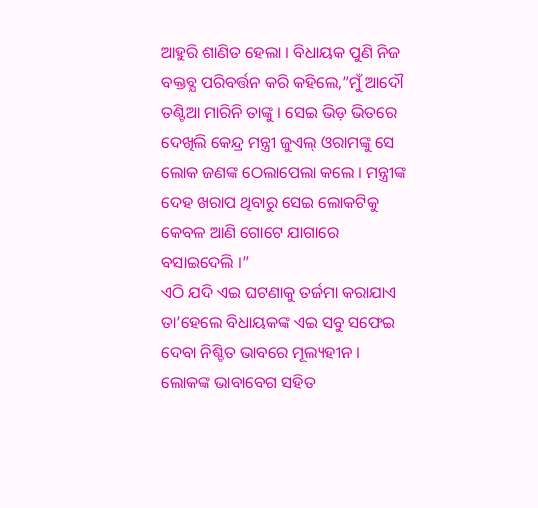ଆହୁରି ଶାଣିତ ହେଲା । ବିଧାୟକ ପୁଣି ନିଜ ବକ୍ତବ୍ଯ ପରିବର୍ତ୍ତନ କରି କହିଲେ,”ମୁଁ ଆଦୌ ତଣ୍ଟିଆ ମାରିନି ତାଙ୍କୁ । ସେଇ ଭିଡ଼ ଭିତରେ ଦେଖିଲି କେନ୍ଦ୍ର ମନ୍ତ୍ରୀ ଜୁଏଲ୍ ଓରାମଙ୍କୁ ସେ ଲୋକ ଜଣଙ୍କ ଠେଲାପେଲା କଲେ । ମନ୍ତ୍ରୀଙ୍କ ଦେହ ଖରାପ ଥିବାରୁ ସେଇ ଲୋକଟିକୁ କେବଳ ଆଣି ଗୋଟେ ଯାଗାରେ ବସାଇଦେଲି ।”
ଏଠି ଯଦି ଏଇ ଘଟଣାକୁ ତର୍ଜମା କରାଯାଏ ତା’ହେଲେ ବିଧାୟକଙ୍କ ଏଇ ସବୁ ସଫେଇ ଦେବା ନିଶ୍ଚିତ ଭାବରେ ମୂଲ୍ୟହୀନ । ଲୋକଙ୍କ ଭାବାବେଗ ସହିତ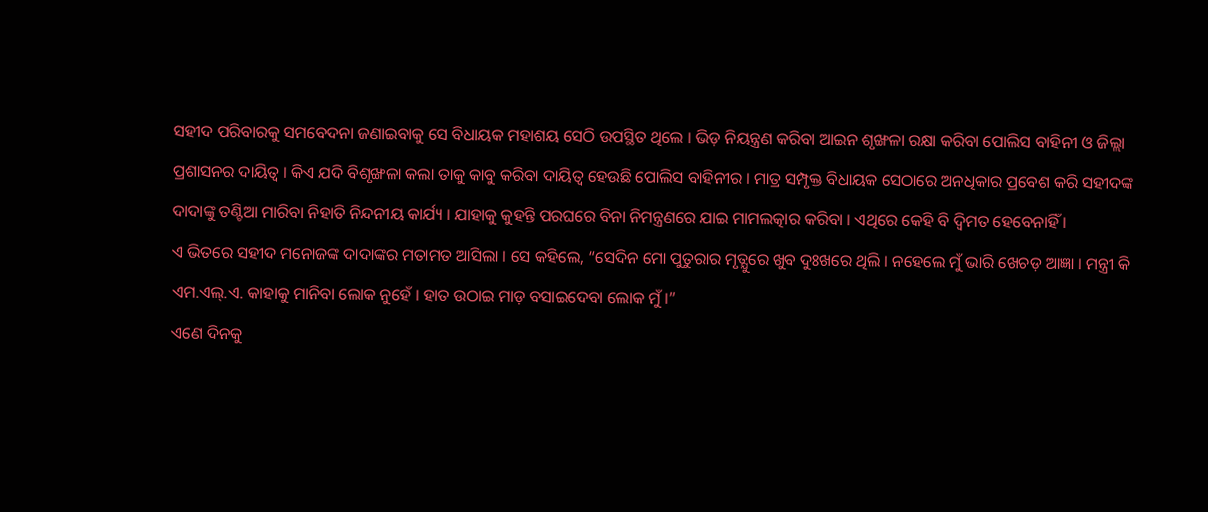ସହୀଦ ପରିବାରକୁ ସମବେଦନା ଜଣାଇବାକୁ ସେ ବିଧାୟକ ମହାଶୟ ସେଠି ଉପସ୍ଥିତ ଥିଲେ । ଭିଡ଼ ନିୟନ୍ତ୍ରଣ କରିବା ଆଇନ ଶୃଙ୍ଖଳା ରକ୍ଷା କରିବା ପୋଲିସ ବାହିନୀ ଓ ଜିଲ୍ଲା ପ୍ରଶାସନର ଦାୟିତ୍ୱ । କିଏ ଯଦି ବିଶୃଙ୍ଖଳା କଲା ତାକୁ କାବୁ କରିବା ଦାୟିତ୍ୱ ହେଉଛି ପୋଲିସ ବାହିନୀର । ମାତ୍ର ସମ୍ପୃକ୍ତ ବିଧାୟକ ସେଠାରେ ଅନଧିକାର ପ୍ରବେଶ କରି ସହୀଦଙ୍କ ଦାଦାଙ୍କୁ ତଣ୍ଟିଆ ମାରିବା ନିହାତି ନିନ୍ଦନୀୟ କାର୍ଯ୍ୟ । ଯାହାକୁ କୁହନ୍ତି ପରଘରେ ବିନା ନିମନ୍ତ୍ରଣରେ ଯାଇ ମାମଲତ୍କାର କରିବା । ଏଥିରେ କେହି ବି ଦ୍ୱିମତ ହେବେନାହିଁ ।
ଏ ଭିତରେ ସହୀଦ ମନୋଜଙ୍କ ଦାଦାଙ୍କର ମତାମତ ଆସିଲା । ସେ କହିଲେ, “ସେଦିନ ମୋ ପୁତୁରାର ମୃତ୍ଯୁରେ ଖୁବ ଦୁଃଖରେ ଥିଲି । ନହେଲେ ମୁଁ ଭାରି ଖେଚଡ଼ ଆଜ୍ଞା । ମନ୍ତ୍ରୀ କି ଏମ.ଏଲ୍.ଏ. କାହାକୁ ମାନିବା ଲୋକ ନୁହେଁ । ହାତ ଉଠାଇ ମାଡ଼ ବସାଇଦେବା ଲୋକ ମୁଁ ।”
ଏଣେ ଦିନକୁ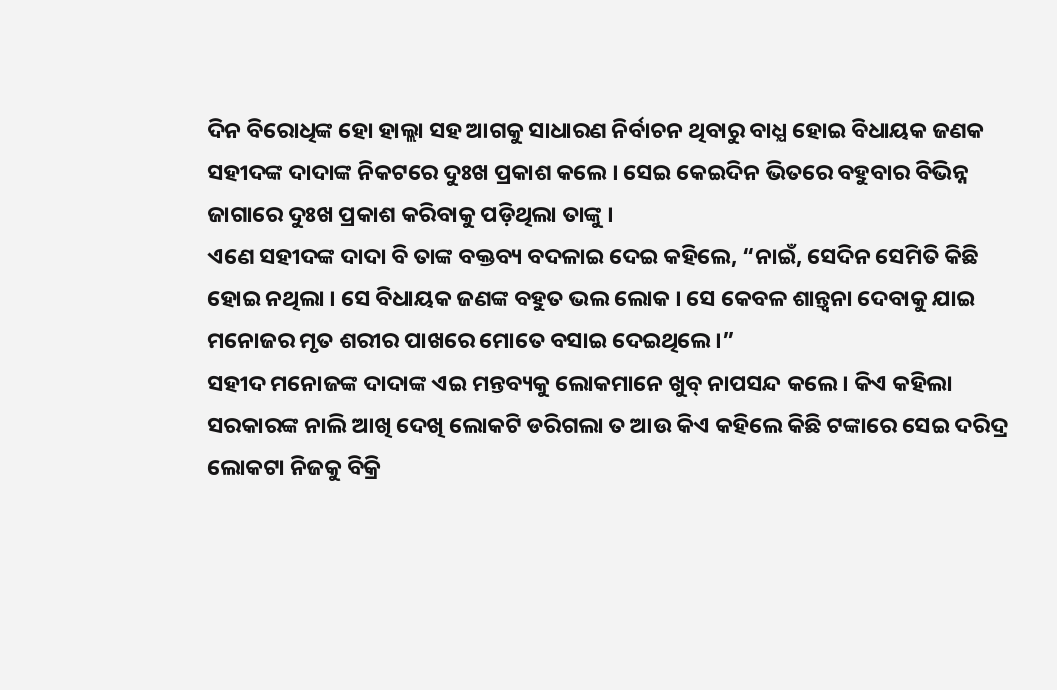ଦିନ ବିରୋଧିଙ୍କ ହୋ ହାଲ୍ଲା ସହ ଆଗକୁ ସାଧାରଣ ନିର୍ବାଚନ ଥିବାରୁ ବାଧ୍ଯ ହୋଇ ବିଧାୟକ ଜଣକ ସହୀଦଙ୍କ ଦାଦାଙ୍କ ନିକଟରେ ଦୁଃଖ ପ୍ରକାଶ କଲେ । ସେଇ କେଇଦିନ ଭିତରେ ବହୁବାର ବିଭିନ୍ନ ଜାଗାରେ ଦୁଃଖ ପ୍ରକାଶ କରିବାକୁ ପଡ଼ିଥିଲା ତାଙ୍କୁ ।
ଏଣେ ସହୀଦଙ୍କ ଦାଦା ବି ତାଙ୍କ ବକ୍ତବ୍ୟ ବଦଳାଇ ଦେଇ କହିଲେ, “ନାଇଁ, ସେଦିନ ସେମିତି କିଛି ହୋଇ ନଥିଲା । ସେ ବିଧାୟକ ଜଣଙ୍କ ବହୁତ ଭଲ ଲୋକ । ସେ କେବଳ ଶାନ୍ତ୍ୱନା ଦେବାକୁ ଯାଇ ମନୋଜର ମୃତ ଶରୀର ପାଖରେ ମୋତେ ବସାଇ ଦେଇଥିଲେ ।”
ସହୀଦ ମନୋଜଙ୍କ ଦାଦାଙ୍କ ଏଇ ମନ୍ତବ୍ୟକୁ ଲୋକମାନେ ଖୁବ୍ ନାପସନ୍ଦ କଲେ । କିଏ କହିଲା ସରକାରଙ୍କ ନାଲି ଆଖି ଦେଖି ଲୋକଟି ଡରିଗଲା ତ ଆଉ କିଏ କହିଲେ କିଛି ଟଙ୍କାରେ ସେଇ ଦରିଦ୍ର ଲୋକଟା ନିଜକୁ ବିକ୍ରି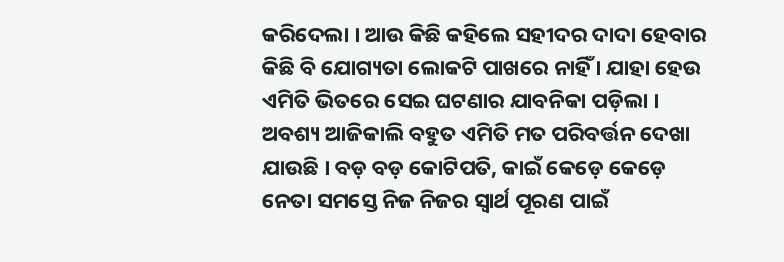କରିଦେଲା । ଆଉ କିଛି କହିଲେ ସହୀଦର ଦାଦା ହେବାର କିଛି ବି ଯୋଗ୍ୟତା ଲୋକଟି ପାଖରେ ନାହିଁ । ଯାହା ହେଉ ଏମିତି ଭିତରେ ସେଇ ଘଟଣାର ଯାବନିକା ପଡ଼ିଲା ।
ଅବଶ୍ୟ ଆଜିକାଲି ବହୁତ ଏମିତି ମତ ପରିବର୍ତ୍ତନ ଦେଖା ଯାଉଛି । ବଡ଼ ବଡ଼ କୋଟିପତି, କାଇଁ କେଡ଼େ କେଡ଼େ ନେତା ସମସ୍ତେ ନିଜ ନିଜର ସ୍ୱାର୍ଥ ପୂରଣ ପାଇଁ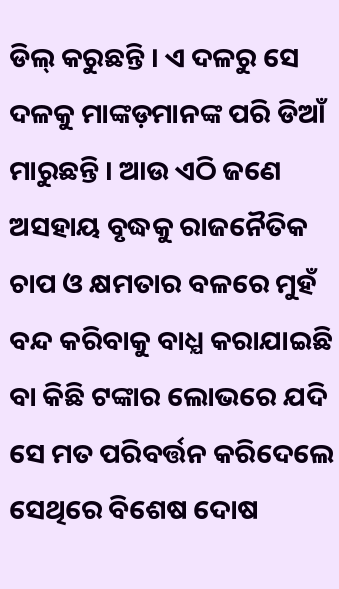ଡିଲ୍ କରୁଛନ୍ତି । ଏ ଦଳରୁ ସେ ଦଳକୁ ମାଙ୍କଡ଼ମାନଙ୍କ ପରି ଡିଆଁ ମାରୁଛନ୍ତି । ଆଉ ଏଠି ଜଣେ ଅସହାୟ ବୃଦ୍ଧକୁ ରାଜନୈତିକ ଚାପ ଓ କ୍ଷମତାର ବଳରେ ମୁହଁ ବନ୍ଦ କରିବାକୁ ବାଧ୍ଯ କରାଯାଇଛି ବା କିଛି ଟଙ୍କାର ଲୋଭରେ ଯଦି ସେ ମତ ପରିବର୍ତ୍ତନ କରିଦେଲେ ସେଥିରେ ବିଶେଷ ଦୋଷ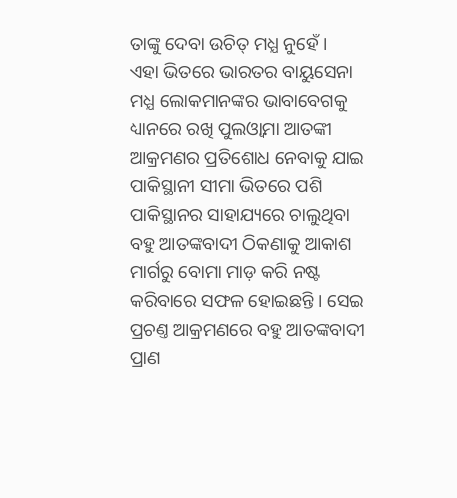ତାଙ୍କୁ ଦେବା ଉଚିତ୍ ମଧ୍ଯ ନୁହେଁ ।
ଏହା ଭିତରେ ଭାରତର ବାୟୁସେନା ମଧ୍ଯ ଲୋକମାନଙ୍କର ଭାବାବେଗକୁ ଧ୍ୟାନରେ ରଖି ପୁଲଓ୍ୱାମା ଆତଙ୍କୀ ଆକ୍ରମଣର ପ୍ରତିଶୋଧ ନେବାକୁ ଯାଇ ପାକିସ୍ଥାନୀ ସୀମା ଭିତରେ ପଶି ପାକିସ୍ଥାନର ସାହାଯ୍ୟରେ ଚାଲୁଥିବା ବହୁ ଆତଙ୍କବାଦୀ ଠିକଣାକୁ ଆକାଶ ମାର୍ଗରୁ ବୋମା ମାଡ଼ କରି ନଷ୍ଟ କରିବାରେ ସଫଳ ହୋଇଛନ୍ତି । ସେଇ ପ୍ରଚଣ୍ତ ଆକ୍ରମଣରେ ବହୁ ଆତଙ୍କବାଦୀ ପ୍ରାଣ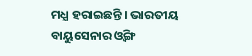ମଧ୍ଯ ହରାଇଛନ୍ତି । ଭାରତୀୟ ବାୟୁସେନାର ଓ୍ୱିଙ୍ଗ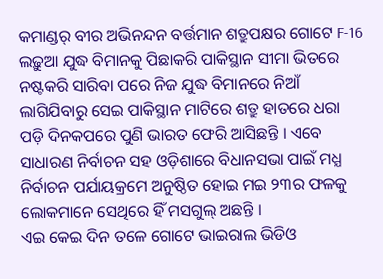କମାଣ୍ଡର୍ ବୀର ଅଭିନନ୍ଦନ ବର୍ତ୍ତମାନ ଶତ୍ରୁପକ୍ଷର ଗୋଟେ F-16 ଲଢ଼ୁଆ ଯୁଦ୍ଧ ବିମାନକୁ ପିଛାକରି ପାକିସ୍ଥାନ ସୀମା ଭିତରେ ନଷ୍ଟକରି ସାରିବା ପରେ ନିଜ ଯୁଦ୍ଧ ବିମାନରେ ନିଆଁ ଲାଗିଯିବାରୁ ସେଇ ପାକିସ୍ଥାନ ମାଟିରେ ଶତ୍ରୁ ହାତରେ ଧରା ପଡ଼ି ଦିନକପରେ ପୁଣି ଭାରତ ଫେରି ଆସିଛନ୍ତି । ଏବେ ସାଧାରଣ ନିର୍ବାଚନ ସହ ଓଡ଼ିଶାରେ ବିଧାନସଭା ପାଇଁ ମଧ୍ଯ ନିର୍ବାଚନ ପର୍ଯାୟକ୍ରମେ ଅନୁଷ୍ଠିତ ହୋଇ ମଇ ୨୩ର ଫଳକୁ ଲୋକମାନେ ସେଥିରେ ହିଁ ମସଗୁଲ୍ ଅଛନ୍ତି ।
ଏଇ କେଇ ଦିନ ତଳେ ଗୋଟେ ଭାଇରାଲ ଭିଡିଓ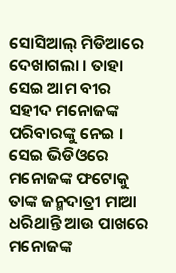ସୋସିଆଲ୍ ମିଡିଆରେ ଦେଖାଗଲା । ତାହା ସେଇ ଆମ ବୀର ସହୀଦ ମନୋଜଙ୍କ ପରିବାରଙ୍କୁ ନେଇ । ସେଇ ଭିଡିଓରେ ମନୋଜଙ୍କ ଫଟୋକୁ ତାଙ୍କ ଜନ୍ମଦାତ୍ରୀ ମାଆ ଧରିଥାନ୍ତି ଆଉ ପାଖରେ ମନୋଜଙ୍କ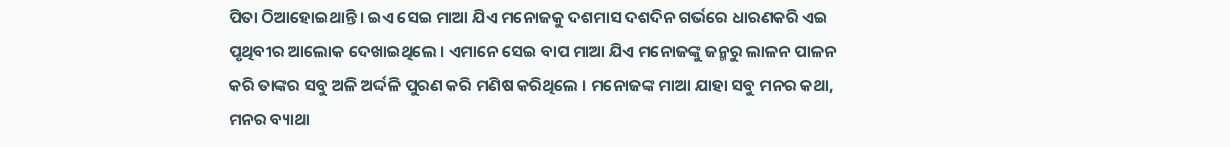ପିତା ଠିଆହୋଇଥାନ୍ତି । ଇଏ ସେଇ ମାଆ ଯିଏ ମନୋଜକୁ ଦଶମାସ ଦଶଦିନ ଗର୍ଭରେ ଧାରଣକରି ଏଇ ପୃଥିବୀର ଆଲୋକ ଦେଖାଇଥିଲେ । ଏମାନେ ସେଇ ବାପ ମାଆ ଯିଏ ମନୋଜଙ୍କୁ ଜନ୍ମରୁ ଲାଳନ ପାଳନ କରି ତାଙ୍କର ସବୁ ଅଳି ଅର୍ଦ୍ଦଳି ପୁରଣ କରି ମଣିଷ କରିଥିଲେ । ମନୋଜଙ୍କ ମାଆ ଯାହା ସବୁ ମନର କଥା, ମନର ବ୍ୟାଥା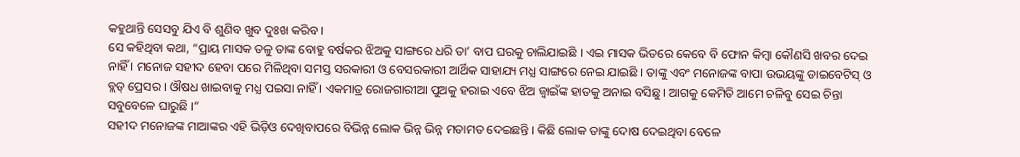କହୁଥାନ୍ତି ସେସବୁ ଯିଏ ବି ଶୁଣିବ ଖୁବ ଦୁଃଖ କରିବ ।
ସେ କହିଥିବା କଥା, “ପ୍ରାୟ ମାସକ ତଳୁ ତାଙ୍କ ବୋହୁ ବର୍ଷକର ଝିଅକୁ ସାଙ୍ଗରେ ଧରି ତା’ ବାପ ଘରକୁ ଚାଲିଯାଇଛି । ଏଇ ମାସକ ଭିତରେ କେବେ ବି ଫୋନ କିମ୍ବା କୌଣସି ଖବର ଦେଇ ନାହିଁ । ମନୋଜ ସହୀଦ ହେବା ପରେ ମିଳିଥିବା ସମସ୍ତ ସରକାରୀ ଓ ବେସରକାରୀ ଆର୍ଥିକ ସାହାଯ୍ୟ ମଧ୍ଯ ସାଙ୍ଗରେ ନେଇ ଯାଇଛି । ତାଙ୍କୁ ଏବଂ ମନୋଜଙ୍କ ବାପା ଉଭୟଙ୍କୁ ଡାଇବେଟିସ୍ ଓ ବ୍ଲଡ୍ ପ୍ରେସର । ଔଷଧ ଖାଇବାକୁ ମଧ୍ଯ ପଇସା ନାହିଁ । ଏକମାତ୍ର ରୋଜଗାରୀଆ ପୁଅକୁ ହରାଇ ଏବେ ଝିଅ ଜ୍ୱାଇଁଙ୍କ ହାତକୁ ଅନାଇ ବସିଛୁ । ଆଗକୁ କେମିତି ଆମେ ଚଳିବୁ ସେଇ ଚିନ୍ତା ସବୁବେଳେ ଘାରୁଛି ।”
ସହୀଦ ମନୋଜଙ୍କ ମାଆଙ୍କର ଏହି ଭିଡ଼ିଓ ଦେଖିବାପରେ ବିଭିନ୍ନ ଲୋକ ଭିନ୍ନ ଭିନ୍ନ ମତାମତ ଦେଇଛନ୍ତି । କିଛି ଲୋକ ତାଙ୍କୁ ଦୋଷ ଦେଇଥିବା ବେଳେ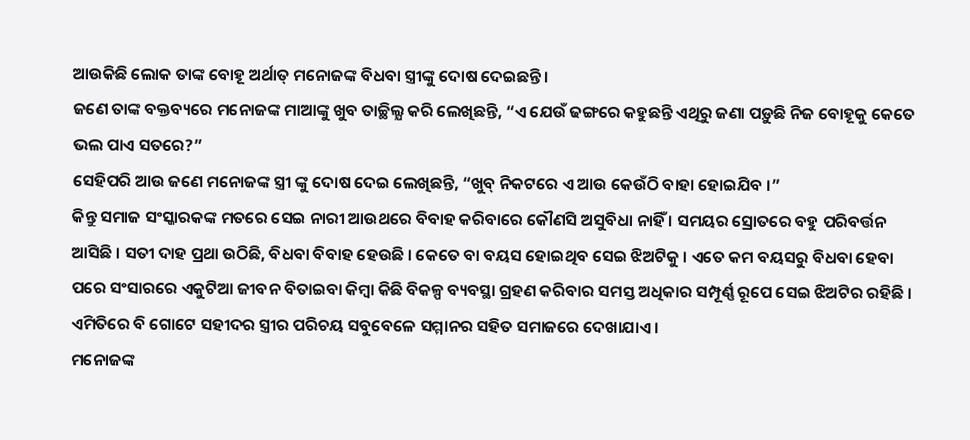ଆଉକିଛି ଲୋକ ତାଙ୍କ ବୋହୂ ଅର୍ଥାତ୍ ମନୋଜଙ୍କ ବିଧବା ସ୍ତ୍ରୀଙ୍କୁ ଦୋଷ ଦେଇଛନ୍ତି ।
ଜଣେ ତାଙ୍କ ବକ୍ତବ୍ୟରେ ମନୋଜଙ୍କ ମାଆଙ୍କୁ ଖୁବ ତାଚ୍ଛିଲ୍ଯ କରି ଲେଖିଛନ୍ତି, “ଏ ଯେଉଁ ଢଙ୍ଗରେ କହୁଛନ୍ତି ଏଥିରୁ ଜଣା ପଡ଼ୁଛି ନିଜ ବୋହୂକୁ କେତେ ଭଲ ପାଏ ସତରେ?”
ସେହିପରି ଆଉ ଜଣେ ମନୋଜଙ୍କ ସ୍ତ୍ରୀ ଙ୍କୁ ଦୋଷ ଦେଇ ଲେଖିଛନ୍ତି, “ଖୁବ୍ ନିକଟରେ ଏ ଆଉ କେଉଁଠି ବାହା ହୋଇଯିବ ।”
କିନ୍ତୁ ସମାଜ ସଂସ୍କାରକଙ୍କ ମତରେ ସେଇ ନାରୀ ଆଉଥରେ ବିବାହ କରିବାରେ କୌଣସି ଅସୁବିଧା ନାହିଁ । ସମୟର ସ୍ରୋତରେ ବହୁ ପରିବର୍ତ୍ତନ ଆସିଛି । ସତୀ ଦାହ ପ୍ରଥା ଉଠିଛି, ବିଧବା ବିବାହ ହେଉଛି । କେତେ ବା ବୟସ ହୋଇଥିବ ସେଇ ଝିଅଟିକୁ । ଏତେ କମ ବୟସରୁ ବିଧବା ହେବା ପରେ ସଂସାରରେ ଏକୁଟିଆ ଜୀବନ ବିତାଇବା କିମ୍ବା କିଛି ବିକଳ୍ପ ବ୍ୟବସ୍ଥା ଗ୍ରହଣ କରିବାର ସମସ୍ତ ଅଧିକାର ସମ୍ପୂର୍ଣ୍ଣ ରୂପେ ସେଇ ଝିଅଟିର ରହିଛି । ଏମିତିରେ ବି ଗୋଟେ ସହୀଦର ସ୍ତ୍ରୀର ପରିଚୟ ସବୁବେଳେ ସମ୍ମାନର ସହିତ ସମାଜରେ ଦେଖାଯାଏ ।
ମନୋଜଙ୍କ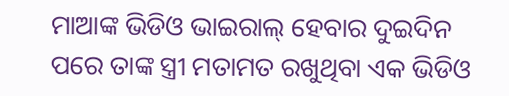ମାଆଙ୍କ ଭିଡିଓ ଭାଇରାଲ୍ ହେବାର ଦୁଇଦିନ ପରେ ତାଙ୍କ ସ୍ତ୍ରୀ ମତାମତ ରଖୁଥିବା ଏକ ଭିଡିଓ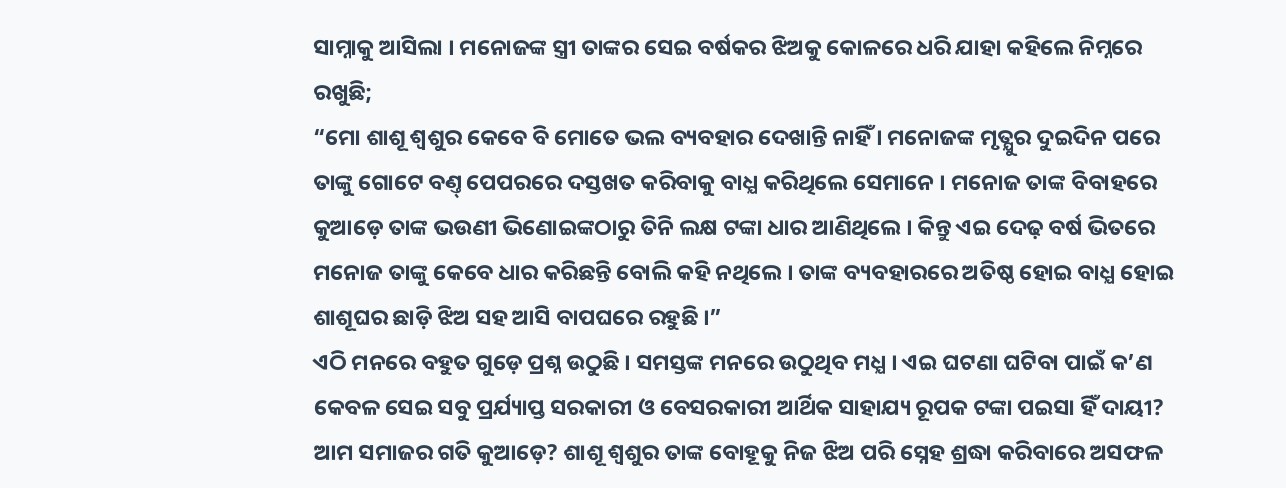ସାମ୍ନାକୁ ଆସିଲା । ମନୋଜଙ୍କ ସ୍ତ୍ରୀ ତାଙ୍କର ସେଇ ବର୍ଷକର ଝିଅକୁ କୋଳରେ ଧରି ଯାହା କହିଲେ ନିମ୍ନରେ ରଖୁଛି;
“ମୋ ଶାଶୂ ଶ୍ୱଶୁର କେବେ ବି ମୋତେ ଭଲ ବ୍ୟବହାର ଦେଖାନ୍ତି ନାହିଁ । ମନୋଜଙ୍କ ମୃତ୍ଯୁର ଦୁଇଦିନ ପରେ ତାଙ୍କୁ ଗୋଟେ ବଣ୍ତ୍ ପେପରରେ ଦସ୍ତଖତ କରିବାକୁ ବାଧ୍ଯ କରିଥିଲେ ସେମାନେ । ମନୋଜ ତାଙ୍କ ବିବାହରେ କୁଆଡ଼େ ତାଙ୍କ ଭଉଣୀ ଭିଣୋଇଙ୍କଠାରୁ ତିନି ଲକ୍ଷ ଟଙ୍କା ଧାର ଆଣିଥିଲେ । କିନ୍ତୁ ଏଇ ଦେଢ଼ ବର୍ଷ ଭିତରେ ମନୋଜ ତାଙ୍କୁ କେବେ ଧାର କରିଛନ୍ତି ବୋଲି କହି ନଥିଲେ । ତାଙ୍କ ବ୍ୟବହାରରେ ଅତିଷ୍ଠ ହୋଇ ବାଧ୍ଯ ହୋଇ ଶାଶୂଘର ଛାଡ଼ି ଝିଅ ସହ ଆସି ବାପଘରେ ରହୁଛି ।”
ଏଠି ମନରେ ବହୁତ ଗୁଡ଼େ ପ୍ରଶ୍ନ ଉଠୁଛି । ସମସ୍ତଙ୍କ ମନରେ ଉଠୁଥିବ ମଧ୍ଯ । ଏଇ ଘଟଣା ଘଟିବା ପାଇଁ କ’ଣ କେବଳ ସେଇ ସବୁ ପ୍ରର୍ଯ୍ୟାପ୍ତ ସରକାରୀ ଓ ବେସରକାରୀ ଆର୍ଥିକ ସାହାଯ୍ୟ ରୂପକ ଟଙ୍କା ପଇସା ହିଁ ଦାୟୀ? ଆମ ସମାଜର ଗତି କୁଆଡ଼େ? ଶାଶୂ ଶ୍ୱଶୁର ତାଙ୍କ ବୋହୂକୁ ନିଜ ଝିଅ ପରି ସ୍ନେହ ଶ୍ରଦ୍ଧା କରିବାରେ ଅସଫଳ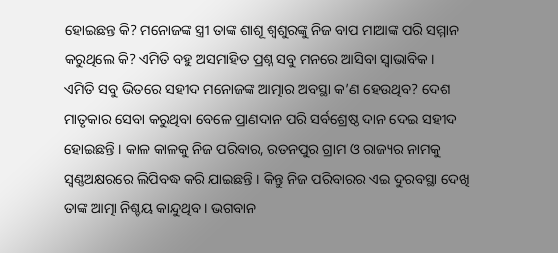ହୋଇଛନ୍ତ କି? ମନୋଜଙ୍କ ସ୍ତ୍ରୀ ତାଙ୍କ ଶାଶୂ ଶ୍ୱଶୁରଙ୍କୁ ନିଜ ବାପ ମାଆଙ୍କ ପରି ସମ୍ମାନ କରୁଥିଲେ କି? ଏମିତି ବହୁ ଅସମାହିତ ପ୍ରଶ୍ନ ସବୁ ମନରେ ଆସିବା ସ୍ୱାଭାବିକ ।
ଏମିତି ସବୁ ଭିତରେ ସହୀଦ ମନୋଜଙ୍କ ଆତ୍ମାର ଅବସ୍ଥା କ’ଣ ହେଉଥିବ? ଦେଶ ମାତୃକାର ସେବା କରୁଥିବା ବେଳେ ପ୍ରାଣଦାନ ପରି ସର୍ବଶ୍ରେଷ୍ଠ ଦାନ ଦେଇ ସହୀଦ ହୋଇଛନ୍ତି । କାଳ କାଳକୁ ନିଜ ପରିବାର, ରତନପୁର ଗ୍ରାମ ଓ ରାଜ୍ୟର ନାମକୁ ସ୍ୱଣ୍ଣଅକ୍ଷରରେ ଲିପିବଦ୍ଧ କରି ଯାଇଛନ୍ତି । କିନ୍ତୁ ନିଜ ପରିବାରର ଏଇ ଦୁରବସ୍ଥା ଦେଖି ତାଙ୍କ ଆତ୍ମା ନିଶ୍ଚୟ କାନ୍ଦୁଥିବ । ଭଗବାନ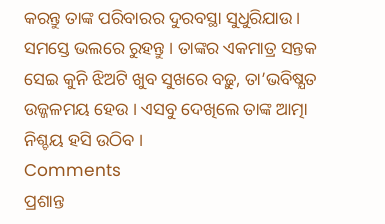କରନ୍ତୁ ତାଙ୍କ ପରିବାରର ଦୁରବସ୍ଥା ସୁଧୁରିଯାଉ । ସମସ୍ତେ ଭଲରେ ରୁହନ୍ତୁ । ତାଙ୍କର ଏକମାତ୍ର ସନ୍ତକ ସେଇ କୁନି ଝିଅଟି ଖୁବ ସୁଖରେ ବଢ଼ୁ, ତା’ଭବିଷ୍ଯତ ଉଜ୍ଜଳମୟ ହେଉ । ଏସବୁ ଦେଖିଲେ ତାଙ୍କ ଆତ୍ମା ନିଶ୍ଚୟ ହସି ଉଠିବ ।
Comments
ପ୍ରଶାନ୍ତ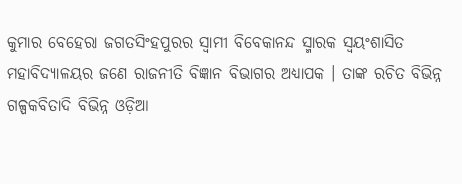କୁମାର ବେହେରା ଜଗତସିଂହପୁରର ସ୍ୱାମୀ ବିବେକାନନ୍ଦ ସ୍ମାରକ ସ୍ୱୟଂଶାସିତ ମହାବିଦ୍ୟାଳୟର ଜଣେ ରାଜନୀତି ବିଜ୍ଞାନ ବିଭାଗର ଅଧ୍ୟାପକ । ତାଙ୍କ ରଚିତ ବିଭିନ୍ନ ଗଳ୍ପକବିତାଦି ବିଭିନ୍ନ ଓଡ଼ିଆ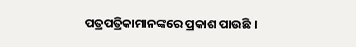ପତ୍ରପତ୍ରିକାମାନଙ୍କରେ ପ୍ରକାଶ ପାଉଛି ।